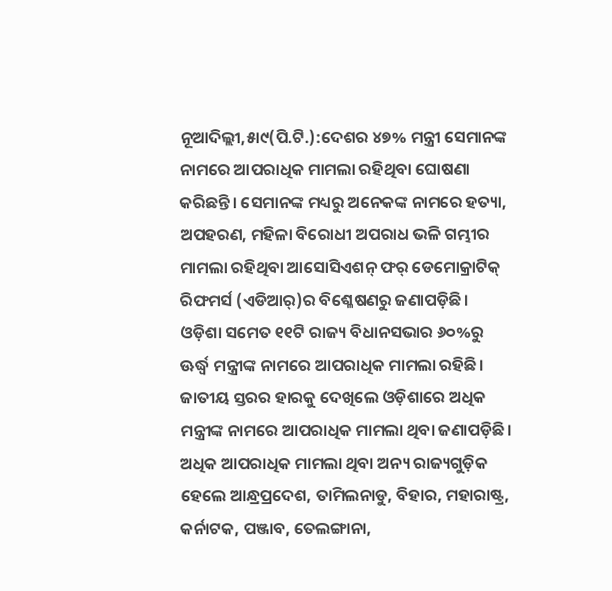ନୂଆଦିଲ୍ଲୀ,୫ା୯(ପି.ଟି.):ଦେଶର ୪୭% ମନ୍ତ୍ରୀ ସେମାନଙ୍କ ନାମରେ ଆପରାଧିକ ମାମଲା ରହିଥିବା ଘୋଷଣା କରିଛନ୍ତି। ସେମାନଙ୍କ ମଧ୍ୟରୁ ଅନେକଙ୍କ ନାମରେ ହତ୍ୟା, ଅପହରଣ, ମହିଳା ବିରୋଧୀ ଅପରାଧ ଭଳି ଗମ୍ଭୀର ମାମଲା ରହିଥିବା ଆସୋସିଏଶନ୍ ଫର୍ ଡେମୋକ୍ରାଟିକ୍ ରିଫମର୍ସ (ଏଡିଆର୍)ର ବିଶ୍ଳେଷଣରୁ ଜଣାପଡ଼ିଛି। ଓଡ଼ିଶା ସମେତ ୧୧ଟି ରାଜ୍ୟ ବିଧାନସଭାର ୬୦%ରୁ ଊର୍ଦ୍ଧ୍ୱ ମନ୍ତ୍ରୀଙ୍କ ନାମରେ ଆପରାଧିକ ମାମଲା ରହିଛି। ଜାତୀୟ ସ୍ତରର ହାରକୁ ଦେଖିଲେ ଓଡ଼ିଶାରେ ଅଧିକ ମନ୍ତ୍ରୀଙ୍କ ନାମରେ ଆପରାଧିକ ମାମଲା ଥିବା ଜଣାପଡ଼ିଛି। ଅଧିକ ଆପରାଧିକ ମାମଲା ଥିବା ଅନ୍ୟ ରାଜ୍ୟଗୁଡ଼ିକ ହେଲେ ଆନ୍ଧ୍ରପ୍ରଦେଶ, ତାମିଲନାଡୁ, ବିହାର, ମହାରାଷ୍ଟ୍ର, କର୍ନାଟକ, ପଞ୍ଜାବ, ତେଲଙ୍ଗାନା,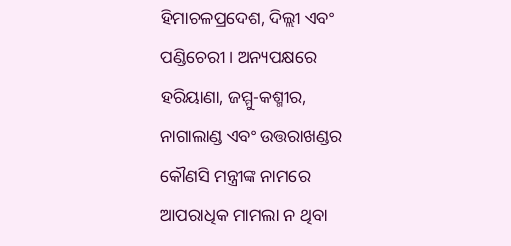ହିମାଚଳପ୍ରଦେଶ, ଦିଲ୍ଲୀ ଏବଂ ପଣ୍ଡିଚେରୀ। ଅନ୍ୟପକ୍ଷରେ ହରିୟାଣା, ଜମ୍ମୁ-କଶ୍ମୀର, ନାଗାଲାଣ୍ଡ ଏବଂ ଉତ୍ତରାଖଣ୍ଡର କୌଣସି ମନ୍ତ୍ରୀଙ୍କ ନାମରେ ଆପରାଧିକ ମାମଲା ନ ଥିବା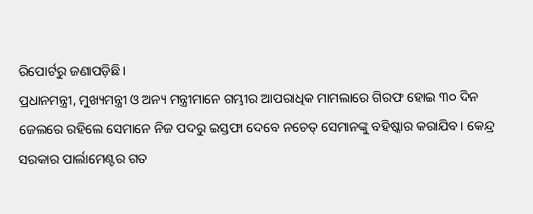ରିପୋର୍ଟରୁ ଜଣାପଡ଼ିଛି।
ପ୍ରଧାନମନ୍ତ୍ରୀ, ମୁଖ୍ୟମନ୍ତ୍ରୀ ଓ ଅନ୍ୟ ମନ୍ତ୍ରୀମାନେ ଗମ୍ଭୀର ଆପରାଧିକ ମାମଲାରେ ଗିରଫ ହୋଇ ୩୦ ଦିନ ଜେଲରେ ରହିଲେ ସେମାନେ ନିଜ ପଦରୁ ଇସ୍ତଫା ଦେବେ ନଚେତ୍ ସେମାନଙ୍କୁ ବହିଷ୍କାର କରାଯିବ। କେନ୍ଦ୍ର ସରକାର ପାର୍ଲାମେଣ୍ଟର ଗତ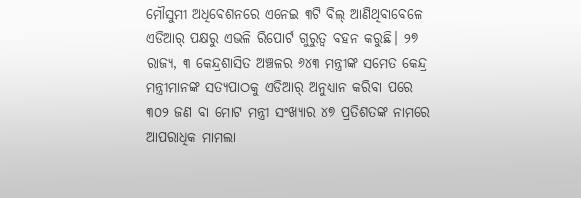ମୌସୁମୀ ଅଧିବେଶନରେ ଏନେଇ ୩ଟି ବିଲ୍ ଆଣିଥିବାବେଳେ ଏଡିଆର୍ ପକ୍ଷରୁ ଏଭଳି ରିପୋର୍ଟ ଗୁରୁତ୍ୱ ବହନ କରୁଛି। ୨୭ ରାଜ୍ୟ, ୩ କେନ୍ଦ୍ରଶାସିତ ଅଞ୍ଚଳର ୬୪୩ ମନ୍ତ୍ରୀଙ୍କ ସମେତ କେନ୍ଦ୍ର ମନ୍ତ୍ରୀମାନଙ୍କ ସତ୍ୟପାଠକୁ ଏଡିଆର୍ ଅନୁଧ୍ୟାନ କରିବା ପରେ ୩୦୨ ଜଣ ବା ମୋଟ ମନ୍ତ୍ରୀ ସଂଖ୍ୟାର ୪୭ ପ୍ରତିଶତଙ୍କ ନାମରେ ଆପରାଧିକ ମାମଲା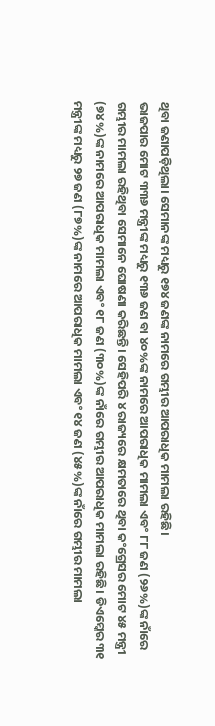ଥିବା ଜଣାପଡ଼ିଥିଲା। ସେମାନଙ୍କ ମଧ୍ୟରୁ ୧୭୪ ଜଣଙ୍କ ନାମରେ ଗମ୍ଭୀର ଆପରାଧିକ ମାମଲା ରହିଛି।
ଭାଜପାର ମୋଟ ୩୩୬ ମନ୍ତ୍ରୀଙ୍କ ମଧ୍ୟରୁ ୧୩୬ ଜଣ ବା ୪୦%ଙ୍କ ନାମରେ ଆପରାଧିକ ମାମଲା ଏବଂ ୮୮ ଜଣ (୨୬%)ଙ୍କ ନାଁରେ ଗମ୍ଭୀର ମାମଲା ରହିଥିବା ସେମାନେ ଘୋଷଣା କରିଛନ୍ତି। ସେହିପରି ୪ ରାଜ୍ୟରେ କ୍ଷମତାରେ ଥିବା କଂଗ୍ରେସର ମୋଟ ୪୫ ମନ୍ତ୍ରୀ (୭୪%)ଙ୍କ ନାମରେ ଆପରାଧିକ ମାମଲା ଏବଂ ୧୮ ଜଣ (୩୦%)ଙ୍କ ନାଁରେ ଗମ୍ଭୀର ଆପରାଧିକ ମାମଲା ରହିଛି। ଡିଏମ୍କେର ୩୧ ମନ୍ତ୍ରୀଙ୍କ ମଧ୍ୟରୁ ୨୭ ଜଣ (୮୭%)ଙ୍କ ନାମରେ ଆପରାଧିକ ମାମଲା ଏବଂ ୧୪ ଜଣ (୪୫%)ଙ୍କ ନାଁରେ ଗମ୍ଭୀର ମାମଲା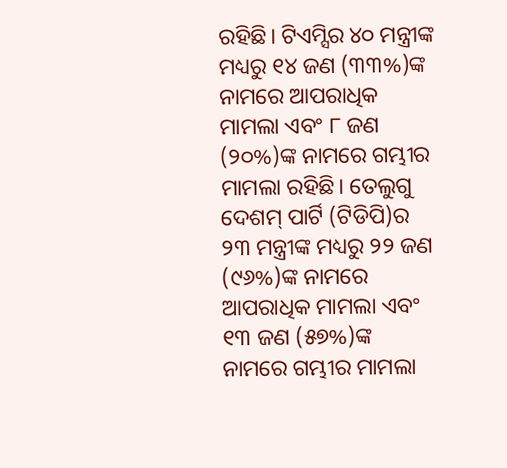ରହିଛି। ଟିଏମ୍ସିର ୪୦ ମନ୍ତ୍ରୀଙ୍କ ମଧ୍ୟରୁ ୧୪ ଜଣ (୩୩%)ଙ୍କ ନାମରେ ଆପରାଧିକ ମାମଲା ଏବଂ ୮ ଜଣ (୨୦%)ଙ୍କ ନାମରେ ଗମ୍ଭୀର ମାମଲା ରହିଛି। ତେଲୁଗୁ ଦେଶମ୍ ପାର୍ଟି (ଟିଡିପି)ର ୨୩ ମନ୍ତ୍ରୀଙ୍କ ମଧ୍ୟରୁ ୨୨ ଜଣ (୯୬%)ଙ୍କ ନାମରେ ଆପରାଧିକ ମାମଲା ଏବଂ ୧୩ ଜଣ (୫୭%)ଙ୍କ ନାମରେ ଗମ୍ଭୀର ମାମଲା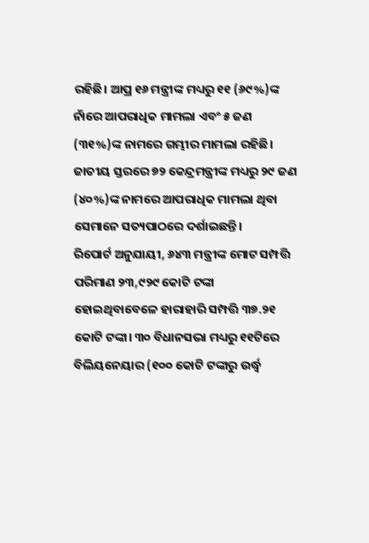ରହିଛି। ଆପ୍ର ୧୬ ମନ୍ତ୍ରୀଙ୍କ ମଧ୍ୟରୁ ୧୧ (୬୯%)ଙ୍କ ନାଁରେ ଆପରାଧିକ ମାମଲା ଏବଂ ୫ ଜଣ (୩୧%)ଙ୍କ ନାମରେ ଗମ୍ଭୀର ମାମଲା ରହିଛି। ଜାତୀୟ ସ୍ତରରେ ୭୨ କେନ୍ଦ୍ରମନ୍ତ୍ରୀଙ୍କ ମଧ୍ୟରୁ ୨୯ ଜଣ (୪୦%)ଙ୍କ ନାମରେ ଆପରାଧିକ ମାମଲା ଥିବା ସେମାନେ ସତ୍ୟପାଠରେ ଦର୍ଶାଇଛନ୍ତି।
ରିପୋର୍ଟ ଅନୁଯାୟୀ, ୬୪୩ ମନ୍ତ୍ରୀଙ୍କ ମୋଟ ସମ୍ପତ୍ତି ପରିମାଣ ୨୩,୯୨୯ କୋଟି ଟଙ୍କା ହୋଇଥିବାବେଳେ ହାରାହାରି ସମ୍ପତ୍ତି ୩୭.୨୧ କୋଟି ଟଙ୍କା। ୩୦ ବିଧାନସଭା ମଧ୍ୟରୁ ୧୧ଟିରେ ବିଲିୟନେୟାର (୧୦୦ କୋଟି ଟଙ୍କାରୁ ଉର୍ଦ୍ଧ୍ୱ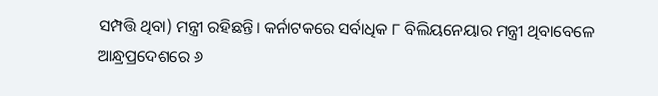ସମ୍ପତ୍ତି ଥିବା) ମନ୍ତ୍ରୀ ରହିଛନ୍ତି। କର୍ନାଟକରେ ସର୍ବାଧିକ ୮ ବିଲିୟନେୟାର ମନ୍ତ୍ରୀ ଥିବାବେଳେ ଆନ୍ଧ୍ରପ୍ରଦେଶରେ ୬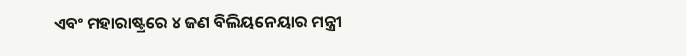ଏବଂ ମହାରାଷ୍ଟ୍ରରେ ୪ ଜଣ ବିଲିୟନେୟାର ମନ୍ତ୍ରୀ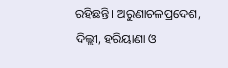ରହିଛନ୍ତି। ଅରୁଣାଚଳପ୍ରଦେଶ, ଦିଲ୍ଲୀ, ହରିୟାଣା ଓ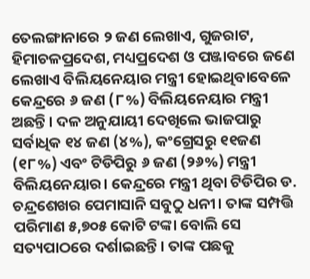ତେଲଙ୍ଗାନାରେ ୨ ଜଣ ଲେଖାଏ, ଗୁଜରାଟ, ହିମାଚଳପ୍ରଦେଶ, ମଧ୍ୟପ୍ରଦେଶ ଓ ପଞ୍ଜାବରେ ଜଣେ ଲେଖାଏ ବିଲିୟନେୟାର ମନ୍ତ୍ରୀ ହୋଇଥିବାବେଳେ କେନ୍ଦ୍ରରେ ୬ ଜଣ (୮%) ବିଲିୟନେୟାର ମନ୍ତ୍ରୀ ଅଛନ୍ତି। ଦଳ ଅନୁଯାୟୀ ଦେଖିଲେ ଭାଜପାରୁ ସର୍ବାଧିକ ୧୪ ଜଣ (୪%), କଂଗ୍ରେସରୁ ୧୧ଜଣ (୧୮%) ଏବଂ ଟିଡିପିରୁ ୬ ଜଣ (୨୬%) ମନ୍ତ୍ରୀ ବିଲିୟନେୟାର। କେନ୍ଦ୍ରରେ ମନ୍ତ୍ରୀ ଥିବା ଟିଡିପିର ଡ. ଚନ୍ଦ୍ରଶେଖର ପେମାସାନି ସବୁଠୁ ଧନୀ। ତାଙ୍କ ସମ୍ପତ୍ତି ପରିମାଣ ୫,୭୦୫ କୋଟି ଟଙ୍କା ବୋଲି ସେ ସତ୍ୟପାଠରେ ଦର୍ଶାଇଛନ୍ତି। ତାଙ୍କ ପଛକୁ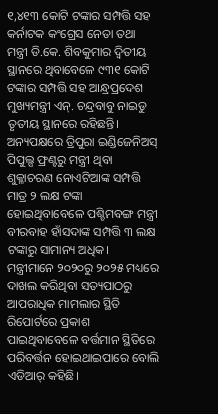୧,୪୧୩ କୋଟି ଟଙ୍କାର ସମ୍ପତ୍ତି ସହ କର୍ନାଟକ କଂଗ୍ରେସ ନେତା ତଥା ମନ୍ତ୍ରୀ ଡି.କେ. ଶିବକୁମାର ଦ୍ୱିତୀୟ ସ୍ଥାନରେ ଥିବାବେଳେ ୯୩୧ କୋଟି ଟଙ୍କାର ସମ୍ପତ୍ତି ସହ ଆନ୍ଧ୍ରପ୍ରଦେଶ ମୁଖ୍ୟମନ୍ତ୍ରୀ ଏନ୍. ଚନ୍ଦ୍ରବାବୁ ନାଇଡୁ ତୃତୀୟ ସ୍ଥାନରେ ରହିଛନ୍ତି। ଅନ୍ୟପକ୍ଷରେ ତ୍ରିପୁରା ଇଣ୍ଡିଜେନିଅସ୍ ପିପୁଲ୍ସ ଫ୍ରଣ୍ଟରୁ ମନ୍ତ୍ରୀ ଥିବା ଶୁକ୍ଳାଚରଣ ନୋଏଟିଆଙ୍କ ସମ୍ପତ୍ତି ମାତ୍ର ୨ ଲକ୍ଷ ଟଙ୍କା ହୋଇଥିବାବେଳେ ପଶ୍ଚିମବଙ୍ଗ ମନ୍ତ୍ରୀ ବୀରବାହ ହାଁସଦାଙ୍କ ସମ୍ପତ୍ତି ୩ ଲକ୍ଷ ଟଙ୍କାରୁ ସାମାନ୍ୟ ଅଧିକ। ମନ୍ତ୍ରୀମାନେ ୨୦୨୦ରୁ ୨୦୨୫ ମଧ୍ୟରେ ଦାଖଲ କରିଥିବା ସତ୍ୟପାଠରୁ ଆପରାଧିକ ମାମଲାର ସ୍ଥିତି ରିପୋର୍ଟରେ ପ୍ରକାଶ ପାଇଥିବାବେଳେ ବର୍ତ୍ତମାନ ସ୍ଥିତିରେ ପରିବର୍ତ୍ତନ ହୋଇଥାଇପାରେ ବୋଲି ଏଡିଆର୍ କହିଛି।